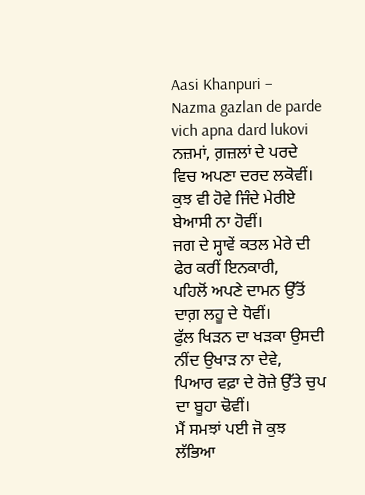Aasi Khanpuri – Nazma gazlan de parde vich apna dard lukovi
ਨਜ਼ਮਾਂ, ਗ਼ਜ਼ਲਾਂ ਦੇ ਪਰਦੇ ਵਿਚ ਅਪਣਾ ਦਰਦ ਲਕੋਵੀਂ।
ਕੁਝ ਵੀ ਹੋਵੇ ਜਿੰਦੇ ਮੇਰੀਏ ਬੇਆਸੀ ਨਾ ਹੋਵੀਂ।
ਜਗ ਦੇ ਸ੍ਹਾਵੇਂ ਕਤਲ ਮੇਰੇ ਦੀ ਫੇਰ ਕਰੀਂ ਇਨਕਾਰੀ,
ਪਹਿਲੋਂ ਅਪਣੇ ਦਾਮਨ ਉੱਤੋਂ ਦਾਗ਼ ਲਹੂ ਦੇ ਧੋਵੀਂ।
ਫੁੱਲ ਖਿੜਨ ਦਾ ਖੜਕਾ ਉਸਦੀ ਨੀਂਦ ਉਖਾੜ ਨਾ ਦੇਵੇ,
ਪਿਆਰ ਵਫ਼ਾ ਦੇ ਰੋਜ਼ੇ ਉੱਤੇ ਚੁਪ ਦਾ ਬੂਹਾ ਢੋਵੀਂ।
ਮੈਂ ਸਮਝਾਂ ਪਈ ਜੋ ਕੁਝ ਲੱਭਿਆ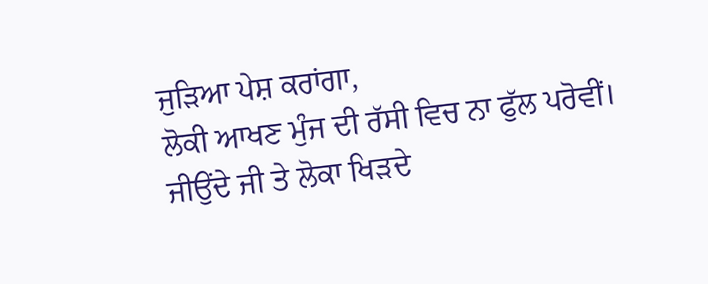ਜੁੜਿਆ ਪੇਸ਼ ਕਰਾਂਗਾ,
ਲੋਕੀ ਆਖਣ ਮੁੰਜ ਦੀ ਰੱਸੀ ਵਿਚ ਨਾ ਫੁੱਲ ਪਰੋਵੀਂ।
ਜੀਉਂਦੇ ਜੀ ਤੇ ਲੋਕਾ ਖਿੜਦੇ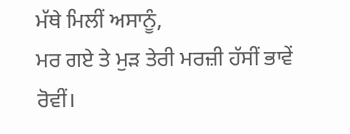ਮੱਥੇ ਮਿਲੀਂ ਅਸਾਨੂੰ,
ਮਰ ਗਏ ਤੇ ਮੁੜ ਤੇਰੀ ਮਰਜ਼ੀ ਹੱਸੀਂ ਭਾਵੇਂ ਰੋਵੀਂ।